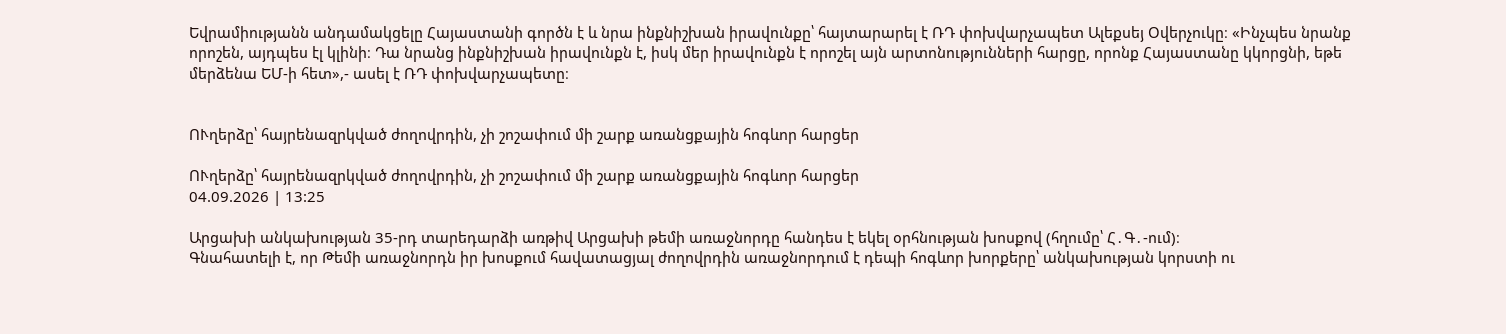Եվրամիությանն անդամակցելը Հայաստանի գործն է և նրա ինքնիշխան իրավունքը՝ հայտարարել է ՌԴ փոխվարչապետ Ալեքսեյ Օվերչուկը։ «Ինչպես նրանք որոշեն, այդպես էլ կլինի։ Դա նրանց ինքնիշխան իրավունքն է, իսկ մեր իրավունքն է որոշել այն արտոնությունների հարցը, որոնք Հայաստանը կկորցնի, եթե մերձենա ԵՄ-ի հետ»,- ասել է ՌԴ փոխվարչապետը։


ՈՒղերձը՝ հայրենազրկված ժողովրդին, չի շոշափում մի շարք առանցքային հոգևոր հարցեր

ՈՒղերձը՝ հայրենազրկված ժողովրդին, չի շոշափում մի շարք առանցքային հոգևոր հարցեր
04.09.2026 | 13:25

Արցախի անկախության 35-րդ տարեդարձի առթիվ Արցախի թեմի առաջնորդը հանդես է եկել օրհնության խոսքով (հղումը՝ Հ․Գ․-ում)։
Գնահատելի է, որ Թեմի առաջնորդն իր խոսքում հավատացյալ ժողովրդին առաջնորդում է դեպի հոգևոր խորքերը՝ անկախության կորստի ու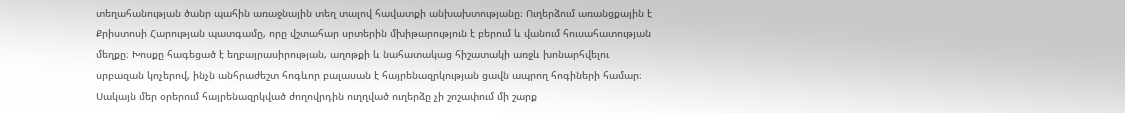տեղահանության ծանր պահին առաջնային տեղ տալով հավատքի անխախտությանը։ Ուղերձում առանցքային է Քրիստոսի Հարության պատգամը, որը վշտահար սրտերին մխիթարություն է բերում և վանում հուսահատության մեղքը։ Խոսքը հագեցած է եղբայրասիրության, աղոթքի և նահատակաց հիշատակի առջև խոնարհվելու սրբազան կոչերով, ինչն անհրաժեշտ հոգևոր բալասան է հայրենազրկության ցավն ապրող հոգիների համար։
Սակայն մեր օրերում հայրենազրկված ժողովրդին ուղղված ուղերձը չի շոշափում մի շարք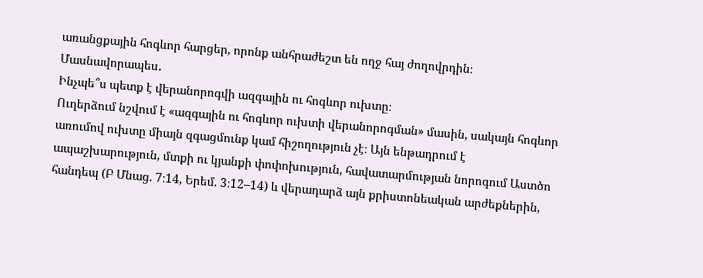առանցքային հոգևոր հարցեր, որոնք անհրաժեշտ են ողջ հայ ժողովրդին։ Մասնավորապես․
Ինչպե՞ս պետք է վերանորոգվի ազգային ու հոգևոր ուխտը։
Ուղերձում նշվում է «ազգային ու հոգևոր ուխտի վերանորոգման» մասին, սակայն հոգևոր առումով ուխտը միայն զգացմունք կամ հիշողություն չէ։ Այն ենթադրում է ապաշխարություն, մտքի ու կյանքի փոփոխություն, հավատարմության նորոգում Աստծո հանդեպ (Բ Մնաց. 7։14, Երեմ. 3։12–14) և վերադարձ այն քրիստոնեական արժեքներին,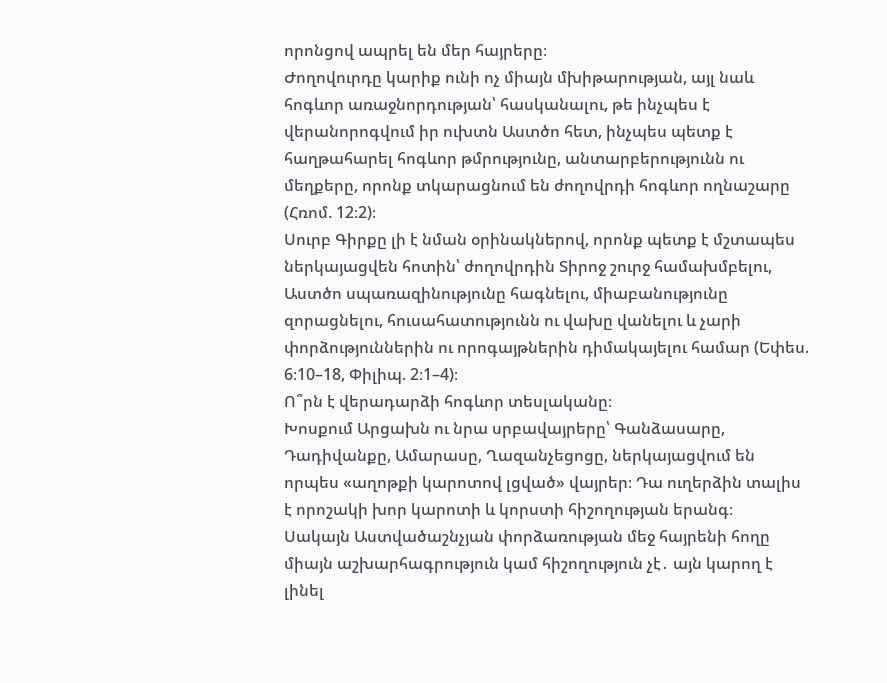որոնցով ապրել են մեր հայրերը։
Ժողովուրդը կարիք ունի ոչ միայն մխիթարության, այլ նաև հոգևոր առաջնորդության՝ հասկանալու, թե ինչպես է վերանորոգվում իր ուխտն Աստծո հետ, ինչպես պետք է հաղթահարել հոգևոր թմրությունը, անտարբերությունն ու մեղքերը, որոնք տկարացնում են ժողովրդի հոգևոր ողնաշարը (Հռոմ. 12։2)։
Սուրբ Գիրքը լի է նման օրինակներով, որոնք պետք է մշտապես ներկայացվեն հոտին՝ ժողովրդին Տիրոջ շուրջ համախմբելու, Աստծո սպառազինությունը հագնելու, միաբանությունը զորացնելու, հուսահատությունն ու վախը վանելու և չարի փորձություններին ու որոգայթներին դիմակայելու համար (Եփես. 6։10–18, Փիլիպ. 2։1–4)։
Ո՞րն է վերադարձի հոգևոր տեսլականը։
Խոսքում Արցախն ու նրա սրբավայրերը՝ Գանձասարը, Դադիվանքը, Ամարասը, Ղազանչեցոցը, ներկայացվում են որպես «աղոթքի կարոտով լցված» վայրեր։ Դա ուղերձին տալիս է որոշակի խոր կարոտի և կորստի հիշողության երանգ։
Սակայն Աստվածաշնչյան փորձառության մեջ հայրենի հողը միայն աշխարհագրություն կամ հիշողություն չէ․ այն կարող է լինել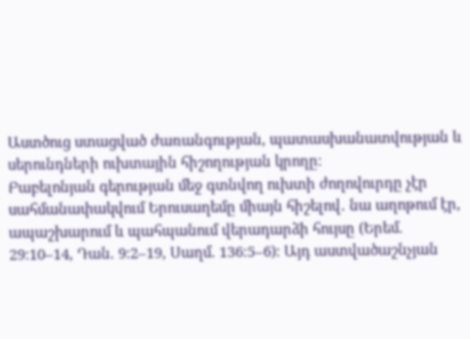Աստծուց ստացված ժառանգության, պատասխանատվության և սերունդների ուխտային հիշողության կրողը։
Բաբելոնյան գերության մեջ գտնվող ուխտի ժողովուրդը չէր սահմանափակվում Երուսաղեմը միայն հիշելով․ նա աղոթում էր, ապաշխարում և պահպանում վերադարձի հույսը (Երեմ. 29։10–14, Դան. 9։2–19, Սաղմ. 136։5–6)։ Այդ աստվածաշնչյան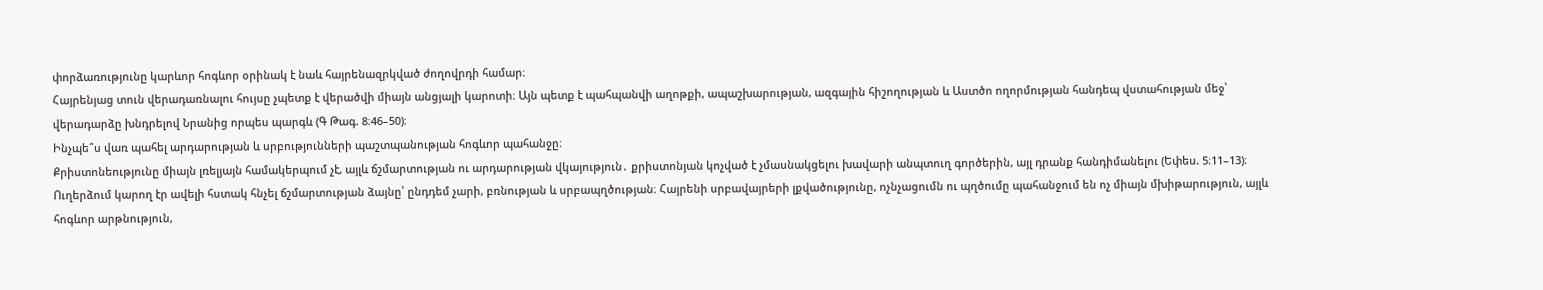փորձառությունը կարևոր հոգևոր օրինակ է նաև հայրենազրկված ժողովրդի համար։
Հայրենյաց տուն վերադառնալու հույսը չպետք է վերածվի միայն անցյալի կարոտի։ Այն պետք է պահպանվի աղոթքի, ապաշխարության, ազգային հիշողության և Աստծո ողորմության հանդեպ վստահության մեջ՝ վերադարձը խնդրելով Նրանից որպես պարգև (Գ Թագ. 8։46–50)։
Ինչպե՞ս վառ պահել արդարության և սրբությունների պաշտպանության հոգևոր պահանջը։
Քրիստոնեությունը միայն լռելյայն համակերպում չէ, այլև ճշմարտության ու արդարության վկայություն․ քրիստոնյան կոչված է չմասնակցելու խավարի անպտուղ գործերին, այլ դրանք հանդիմանելու (Եփես. 5։11–13)։
Ուղերձում կարող էր ավելի հստակ հնչել ճշմարտության ձայնը՝ ընդդեմ չարի, բռնության և սրբապղծության։ Հայրենի սրբավայրերի լքվածությունը, ոչնչացումն ու պղծումը պահանջում են ոչ միայն մխիթարություն, այլև հոգևոր արթնություն,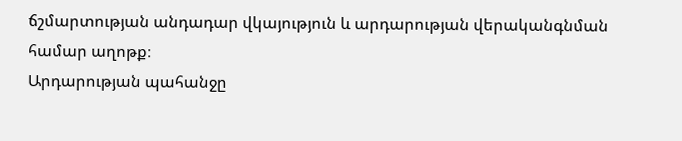ճշմարտության անդադար վկայություն և արդարության վերականգնման համար աղոթք։
Արդարության պահանջը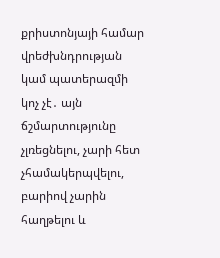քրիստոնյայի համար վրեժխնդրության կամ պատերազմի կոչ չէ․ այն ճշմարտությունը չլռեցնելու, չարի հետ չհամակերպվելու, բարիով չարին հաղթելու և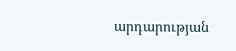արդարության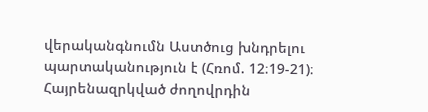վերականգնումն Աստծուց խնդրելու պարտականություն է (Հռոմ. 12։19-21)։
Հայրենազրկված ժողովրդին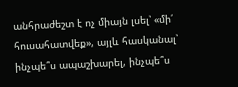անհրաժեշտ է ոչ միայն լսել՝ «մի՛ հուսահատվեք», այլև հասկանալ՝ ինչպե՞ս ապաշխարել, ինչպե՞ս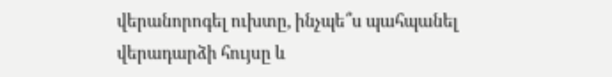վերանորոգել ուխտը, ինչպե՞ս պահպանել վերադարձի հույսը և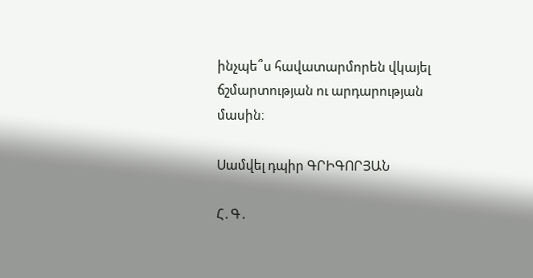ինչպե՞ս հավատարմորեն վկայել ճշմարտության ու արդարության մասին։

Սամվել դպիր ԳՐԻԳՈՐՅԱՆ

Հ․Գ․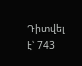Դիտվել է՝ 743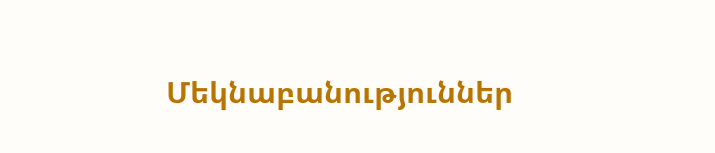Մեկնաբանություններ